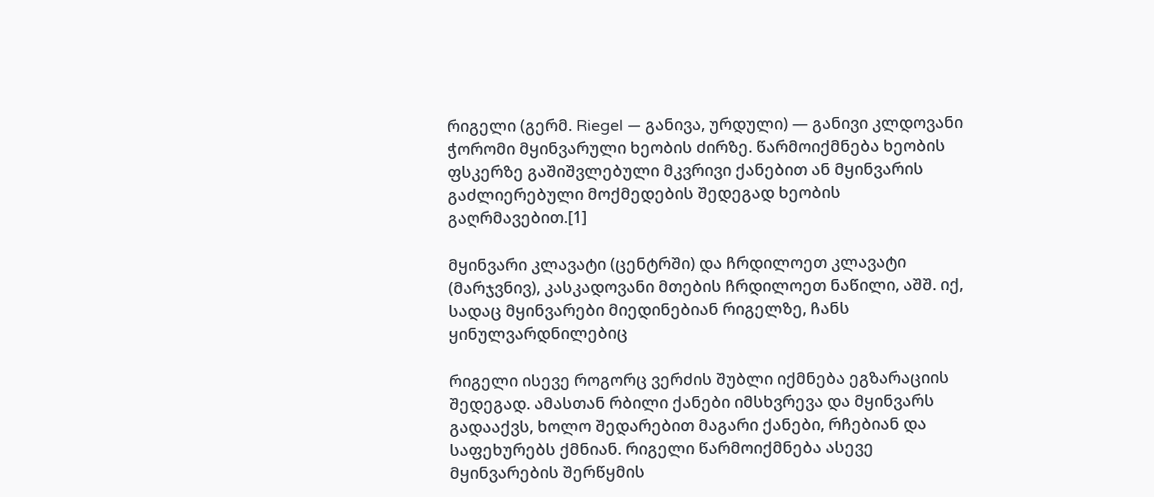რიგელი (გერმ. Riegel — განივა, ურდული) — განივი კლდოვანი ჭორომი მყინვარული ხეობის ძირზე. წარმოიქმნება ხეობის ფსკერზე გაშიშვლებული მკვრივი ქანებით ან მყინვარის გაძლიერებული მოქმედების შედეგად ხეობის გაღრმავებით.[1]

მყინვარი კლავატი (ცენტრში) და ჩრდილოეთ კლავატი (მარჯვნივ), კასკადოვანი მთების ჩრდილოეთ ნაწილი, აშშ. იქ, სადაც მყინვარები მიედინებიან რიგელზე, ჩანს ყინულვარდნილებიც

რიგელი ისევე როგორც ვერძის შუბლი იქმნება ეგზარაციის შედეგად. ამასთან რბილი ქანები იმსხვრევა და მყინვარს გადააქვს, ხოლო შედარებით მაგარი ქანები, რჩებიან და საფეხურებს ქმნიან. რიგელი წარმოიქმნება ასევე მყინვარების შერწყმის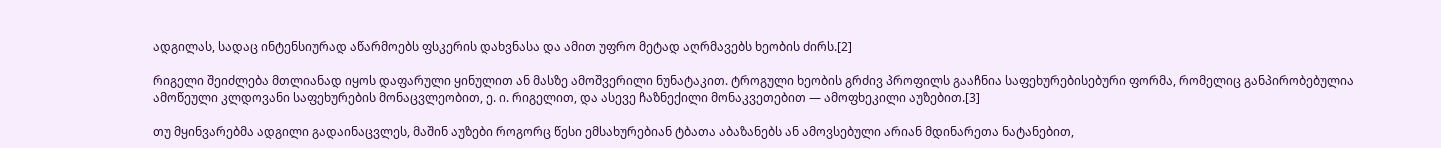ადგილას, სადაც ინტენსიურად აწარმოებს ფსკერის დახვნასა და ამით უფრო მეტად აღრმავებს ხეობის ძირს.[2]

რიგელი შეიძლება მთლიანად იყოს დაფარული ყინულით ან მასზე ამოშვერილი ნუნატაკით. ტროგული ხეობის გრძივ პროფილს გააჩნია საფეხურებისებური ფორმა, რომელიც განპირობებულია ამოწეული კლდოვანი საფეხურების მონაცვლეობით, ე. ი. რიგელით, და ასევე ჩაზნექილი მონაკვეთებით — ამოფხეკილი აუზებით.[3]

თუ მყინვარებმა ადგილი გადაინაცვლეს, მაშინ აუზები როგორც წესი ემსახურებიან ტბათა აბაზანებს ან ამოვსებული არიან მდინარეთა ნატანებით,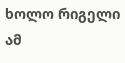ხოლო რიგელი ამ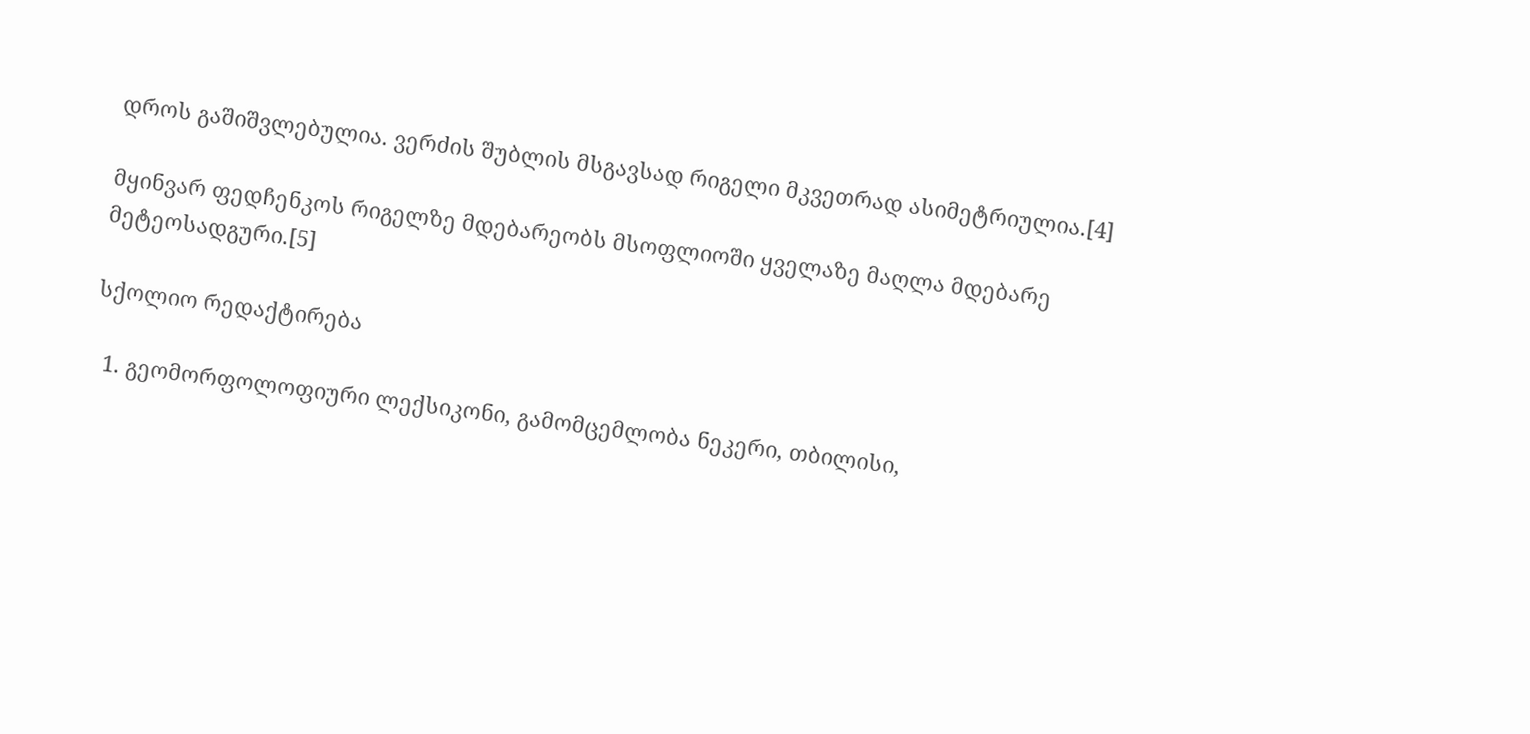დროს გაშიშვლებულია. ვერძის შუბლის მსგავსად რიგელი მკვეთრად ასიმეტრიულია.[4]

მყინვარ ფედჩენკოს რიგელზე მდებარეობს მსოფლიოში ყველაზე მაღლა მდებარე მეტეოსადგური.[5]

სქოლიო რედაქტირება

  1. გეომორფოლოფიური ლექსიკონი, გამომცემლობა ნეკერი, თბილისი,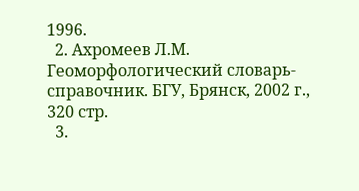1996.
  2. Ахромеев Л.М. Геоморфологический словарь-справочник. БГУ, Брянск, 2002 г., 320 стр.
  3.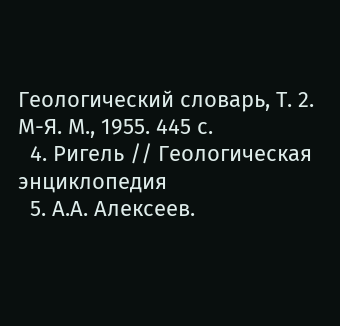Геологический словарь, Т. 2. М-Я. М., 1955. 445 с.
  4. Ригель // Геологическая энциклопедия
  5. А.А. Алексеев.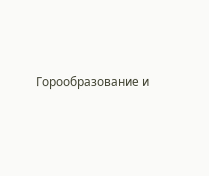Горообразование и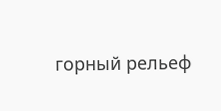горный рельеф